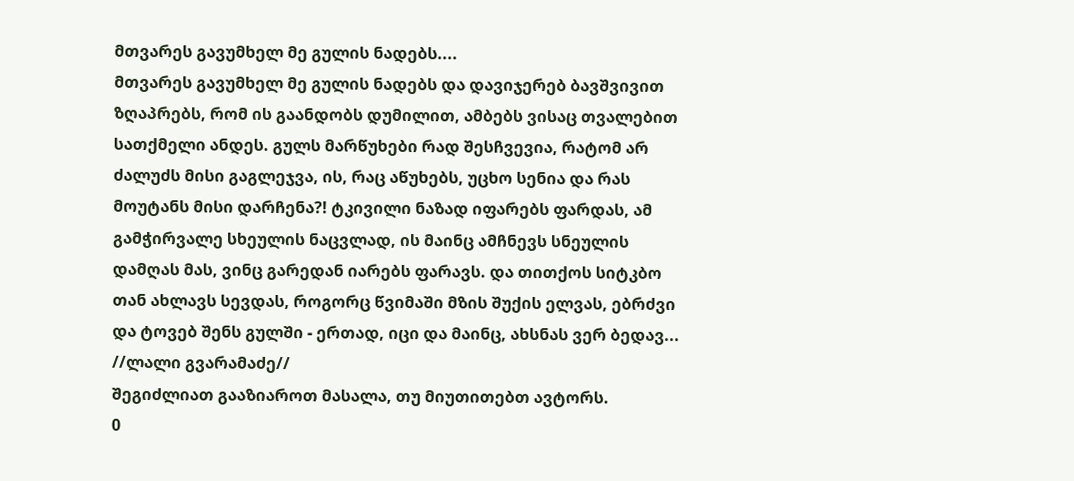მთვარეს გავუმხელ მე გულის ნადებს....
მთვარეს გავუმხელ მე გულის ნადებს და დავიჯერებ ბავშვივით ზღაპრებს, რომ ის გაანდობს დუმილით, ამბებს ვისაც თვალებით სათქმელი ანდეს. გულს მარწუხები რად შესჩვევია, რატომ არ ძალუძს მისი გაგლეჯვა, ის, რაც აწუხებს, უცხო სენია და რას მოუტანს მისი დარჩენა?! ტკივილი ნაზად იფარებს ფარდას, ამ გამჭირვალე სხეულის ნაცვლად, ის მაინც ამჩნევს სნეულის დამღას მას, ვინც გარედან იარებს ფარავს. და თითქოს სიტკბო თან ახლავს სევდას, როგორც წვიმაში მზის შუქის ელვას, ებრძვი და ტოვებ შენს გულში - ერთად, იცი და მაინც, ახსნას ვერ ბედავ... //ლალი გვარამაძე//
შეგიძლიათ გააზიაროთ მასალა, თუ მიუთითებთ ავტორს.
0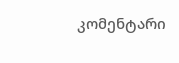კომენტარი